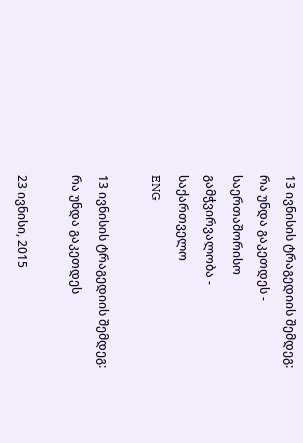13 ივნისის ტრაგედიის შემდეგ: რა უნდა გაკეთდეს - საერთაშორისო გამჭვირვალობა - საქართველო
ENG

13 ივნისის ტრაგედიის შემდეგ: რა უნდა გაკეთდეს

23 ივნისი, 2015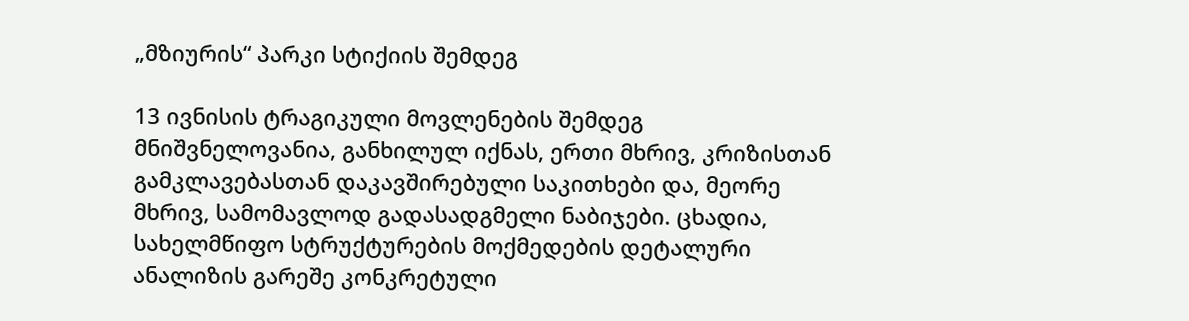„მზიურის“ პარკი სტიქიის შემდეგ

13 ივნისის ტრაგიკული მოვლენების შემდეგ მნიშვნელოვანია, განხილულ იქნას, ერთი მხრივ, კრიზისთან გამკლავებასთან დაკავშირებული საკითხები და, მეორე მხრივ, სამომავლოდ გადასადგმელი ნაბიჯები. ცხადია, სახელმწიფო სტრუქტურების მოქმედების დეტალური ანალიზის გარეშე კონკრეტული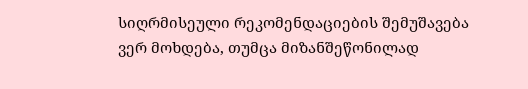სიღრმისეული რეკომენდაციების შემუშავება ვერ მოხდება, თუმცა მიზანშეწონილად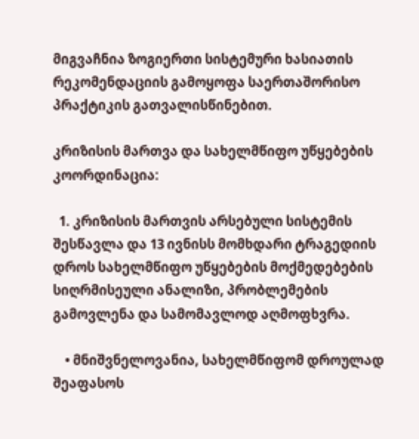მიგვაჩნია ზოგიერთი სისტემური ხასიათის რეკომენდაციის გამოყოფა საერთაშორისო პრაქტიკის გათვალისწინებით.

კრიზისის მართვა და სახელმწიფო უწყებების კოორდინაცია:

  1. კრიზისის მართვის არსებული სისტემის შესწავლა და 13 ივნისს მომხდარი ტრაგედიის დროს სახელმწიფო უწყებების მოქმედებების სიღრმისეული ანალიზი, პრობლემების გამოვლენა და სამომავლოდ აღმოფხვრა.

    • მნიშვნელოვანია, სახელმწიფომ დროულად შეაფასოს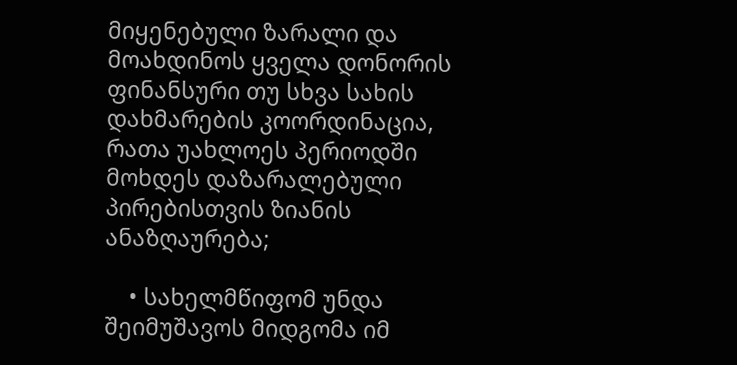მიყენებული ზარალი და მოახდინოს ყველა დონორის ფინანსური თუ სხვა სახის დახმარების კოორდინაცია, რათა უახლოეს პერიოდში მოხდეს დაზარალებული პირებისთვის ზიანის ანაზღაურება;

    • სახელმწიფომ უნდა შეიმუშავოს მიდგომა იმ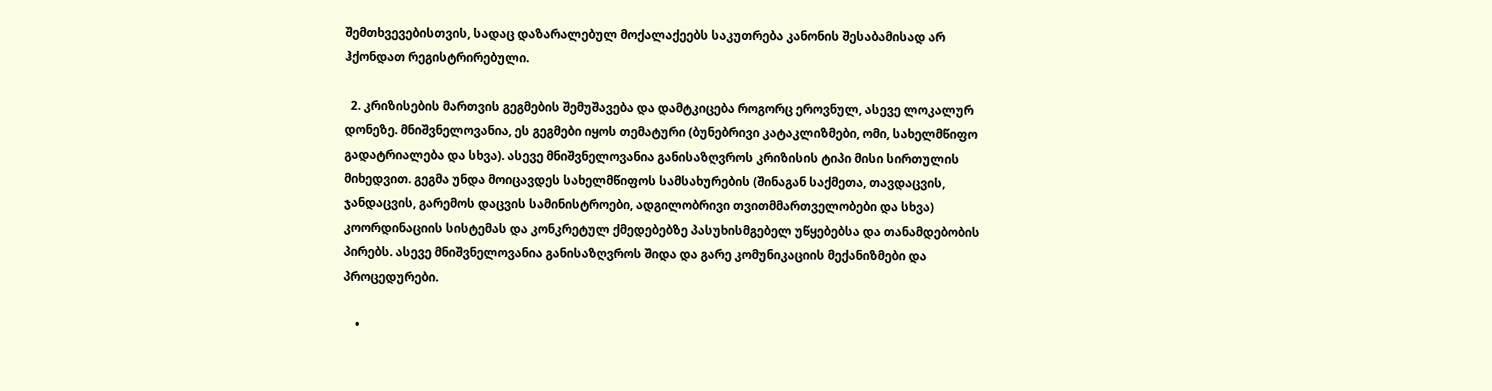შემთხვევებისთვის, სადაც დაზარალებულ მოქალაქეებს საკუთრება კანონის შესაბამისად არ ჰქონდათ რეგისტრირებული.

  2. კრიზისების მართვის გეგმების შემუშავება და დამტკიცება როგორც ეროვნულ, ასევე ლოკალურ დონეზე. მნიშვნელოვანია, ეს გეგმები იყოს თემატური (ბუნებრივი კატაკლიზმები, ომი, სახელმწიფო გადატრიალება და სხვა). ასევე მნიშვნელოვანია განისაზღვროს კრიზისის ტიპი მისი სირთულის მიხედვით. გეგმა უნდა მოიცავდეს სახელმწიფოს სამსახურების (შინაგან საქმეთა, თავდაცვის, ჯანდაცვის, გარემოს დაცვის სამინისტროები, ადგილობრივი თვითმმართველობები და სხვა) კოორდინაციის სისტემას და კონკრეტულ ქმედებებზე პასუხისმგებელ უწყებებსა და თანამდებობის პირებს. ასევე მნიშვნელოვანია განისაზღვროს შიდა და გარე კომუნიკაციის მექანიზმები და პროცედურები.

    •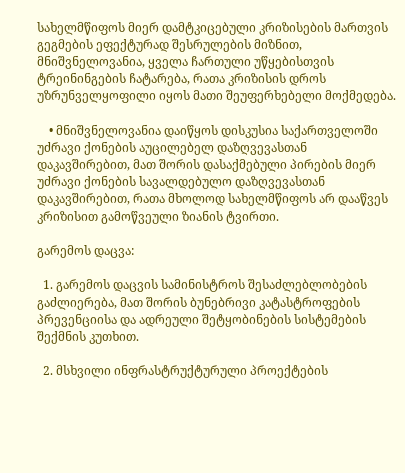სახელმწიფოს მიერ დამტკიცებული კრიზისების მართვის გეგმების ეფექტურად შესრულების მიზნით, მნიშვნელოვანია, ყველა ჩართული უწყებისთვის ტრეინინგების ჩატარება, რათა კრიზისის დროს უზრუნველყოფილი იყოს მათი შეუფერხებელი მოქმედება.

    • მნიშვნელოვანია დაიწყოს დისკუსია საქართველოში უძრავი ქონების აუცილებელ დაზღვევასთან დაკავშირებით, მათ შორის დასაქმებული პირების მიერ უძრავი ქონების სავალდებულო დაზღვევასთან დაკავშირებით, რათა მხოლოდ სახელმწიფოს არ დააწვეს კრიზისით გამოწვეული ზიანის ტვირთი.

გარემოს დაცვა:

  1. გარემოს დაცვის სამინისტროს შესაძლებლობების გაძლიერება, მათ შორის ბუნებრივი კატასტროფების პრევენციისა და ადრეული შეტყობინების სისტემების შექმნის კუთხით.

  2. მსხვილი ინფრასტრუქტურული პროექტების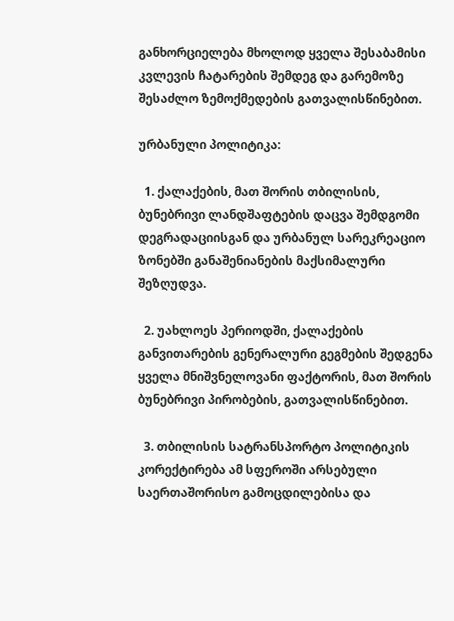განხორციელება მხოლოდ ყველა შესაბამისი კვლევის ჩატარების შემდეგ და გარემოზე შესაძლო ზემოქმედების გათვალისწინებით.

ურბანული პოლიტიკა:

  1. ქალაქების, მათ შორის თბილისის, ბუნებრივი ლანდშაფტების დაცვა შემდგომი დეგრადაციისგან და ურბანულ სარეკრეაციო ზონებში განაშენიანების მაქსიმალური შეზღუდვა.

  2. უახლოეს პერიოდში, ქალაქების განვითარების გენერალური გეგმების შედგენა ყველა მნიშვნელოვანი ფაქტორის, მათ შორის ბუნებრივი პირობების, გათვალისწინებით.

  3. თბილისის სატრანსპორტო პოლიტიკის კორექტირება ამ სფეროში არსებული საერთაშორისო გამოცდილებისა და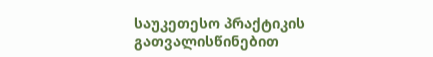საუკეთესო პრაქტიკის გათვალისწინებით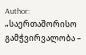Author: „საერთაშორისო გამჭვირვალობა –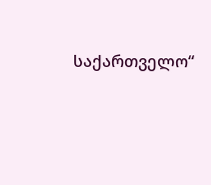საქართველო“